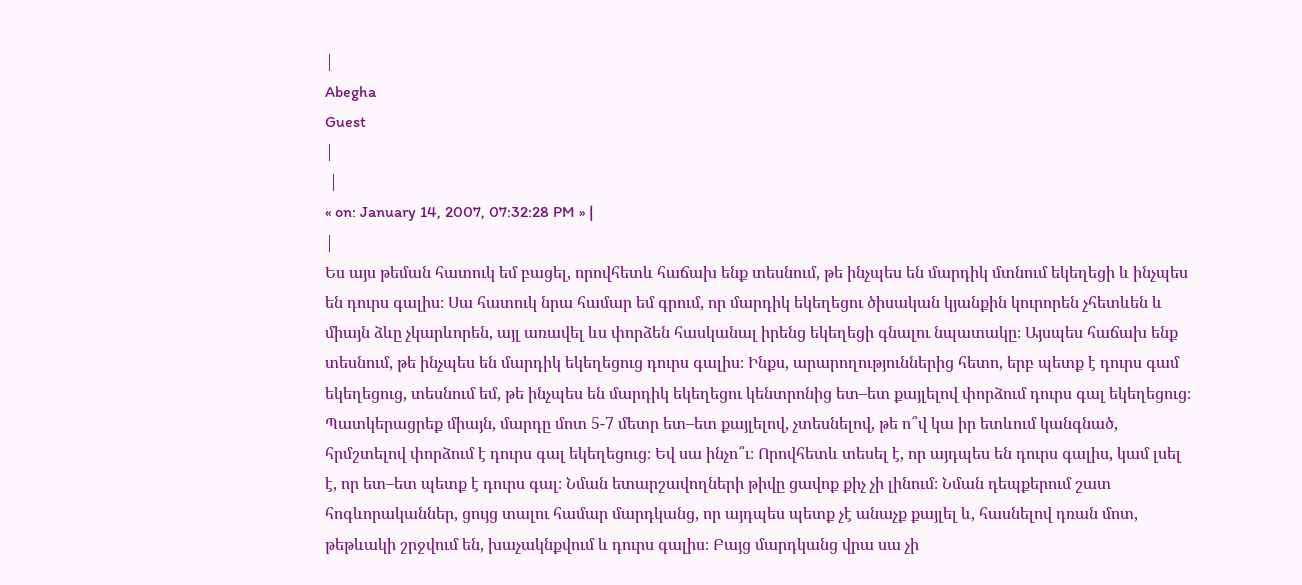|
Abegha
Guest
|
 |
« on: January 14, 2007, 07:32:28 PM » |
|
Ես այս թեման հատուկ եմ բացել, որովհետև հաճախ ենք տեսնում, թե ինչպես են մարդիկ մտնում եկեղեցի և ինչպես են դուրս գալիս։ Սա հատուկ նրա համար եմ գրում, որ մարդիկ եկեղեցու ծիսական կյանքին կուրորեն չհետևեն և միայն ձևը չկարևորեն, այլ առավել ևս փորձեն հասկանալ իրենց եկեղեցի գնալու նպատակը։ Այսպես հաճախ ենք տեսնում, թե ինչպես են մարդիկ եկեղեցուց դուրս գալիս։ Ինքս, արարողություններից հետո, երբ պետք է դուրս գամ եկեղեցուց, տեսնում եմ, թե ինչպես են մարդիկ եկեղեցու կենտրոնից ետ–ետ քայլելով փորձում դուրս գալ եկեղեցուց։ Պատկերացրեք միայն, մարդը մոտ 5-7 մետր ետ–ետ քայլելով, չտեսնելով, թե ո՞վ կա իր ետևում կանգնած, հրմշտելով փորձում է դուրս գալ եկեղեցուց։ Եվ սա ինչո՞ւ։ Որովհետև տեսել է, որ այդպես են դուրս գալիս, կամ լսել է, որ ետ–ետ պետք է դուրս գալ։ Նման ետարշավողների թիվը ցավոք քիչ չի լինում։ Նման դեպքերում շատ հոգևորականներ, ցույց տալու համար մարդկանց, որ այդպես պետք չէ անաչք քայլել և, հասնելով դռան մոտ, թեթևակի շրջվում են, խաչակնքվում և դուրս գալիս։ Բայց մարդկանց վրա սա չի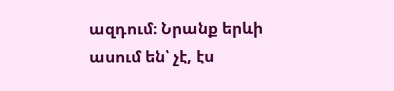ազդում։ Նրանք երևի ասում են՝ չէ, էս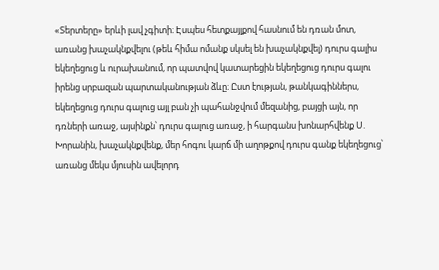«Տերտերը» երևի լավ չգիտի։ Էսպես հետքայլքով հասնում են դռան մոտ, առանց խաչակնքվելու (թեև հիմա ոմանք սկսել են խաչակնքվել) դուրս գալիս եկեղեցուց և ուրախանում, որ պատվով կատարեցին եկեղեցուց դուրս գալու իրենց սրբազան պարտականության ձևը։ Ըստ էության, թանկագիններս, եկեղեցուց դուրս գալուց այլ բան չի պահանջվում մեզանից, բայցի այն, որ դռների առաջ, այսինքն՝ դուրս գալուց առաջ, ի հարգանս խոնարհվենք Ս. Խորանին, խաչակնքվենք, մեր հոգու կարճ մի աղոթքով դուրս գանք եկեղեցուց՝ առանց մեկս մյուսին ավելորդ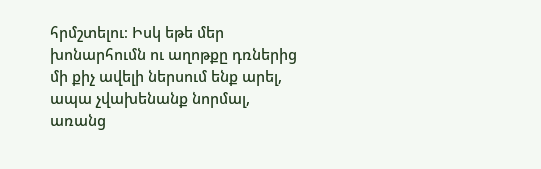հրմշտելու։ Իսկ եթե մեր խոնարհումն ու աղոթքը դռներից մի քիչ ավելի ներսում ենք արել, ապա չվախենանք նորմալ, առանց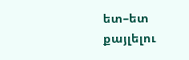ետ–ետ քայլելու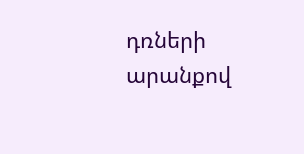դռների արանքով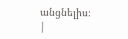անցնելիս։
|